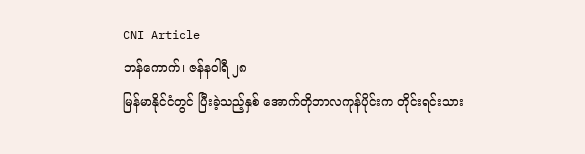CNI Article
ဘန်ကောက်၊ ဇန်နဝါရီ ၂၈
မြန်မာနိုင်ငံတွင် ပြီးခဲ့သည့်နှစ် အောက်တိုဘာလကုန်ပိုင်းက တိုင်းရင်းသား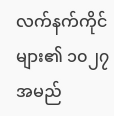လက်နက်ကိုင်များ၏ ၁၀၂၇ အမည်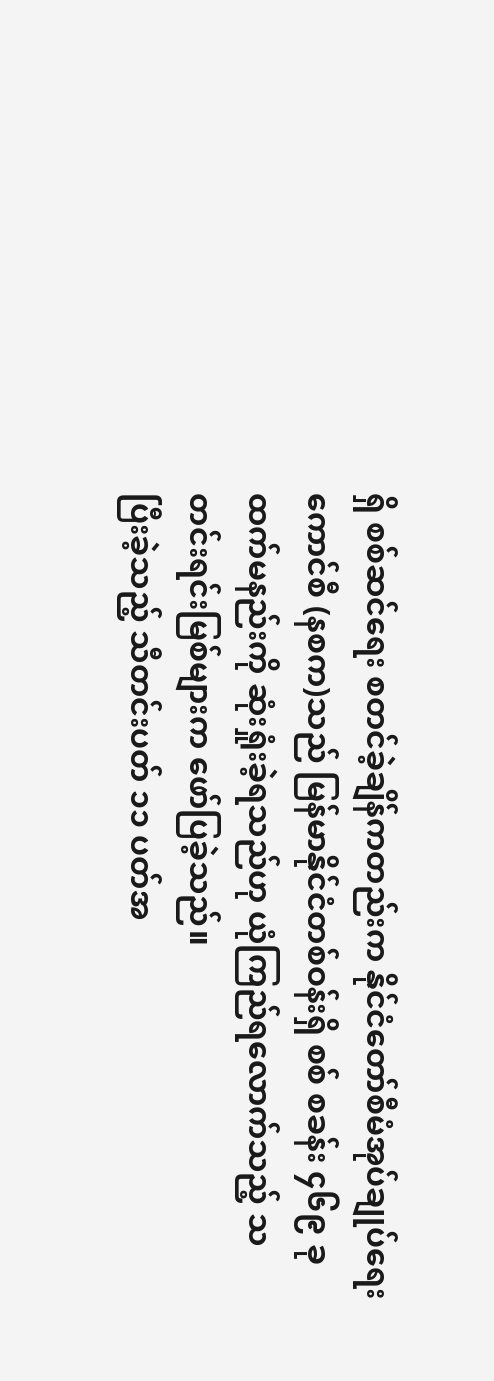ရှိ စစ်ဆင်ရေး စတင်ခဲ့ချိန်ကတည်းက နိုင်ငံတော်စီမံအုပ်ချုပ်ရေးကောင်စီ (နစက)သည် မြန်မာနိုင်ငံတစ်ဝန်းရှိ စစ် စခန်း ၄၆၉ ခုထက်မနည်းကို ဆုံးရှုံးခဲ့ရသည်ဟု ယုံကြည်ရလောက်သည့် သတင်းရင်းမြစ်များက ဖော်ပြခဲ့သည်။
ပြီးခဲ့သည့် သီတင်းပတ် ၁၁ ပတ်အ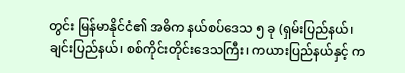တွင်း မြန်မာနိုင်ငံ၏ အဓိက နယ်စပ်ဒေသ ၅ ခု (ရှမ်းပြည်နယ်၊ ချင်းပြည်နယ်၊ စစ်ကိုင်းတိုင်းဒေသကြီး၊ ကယားပြည်နယ်နှင့် က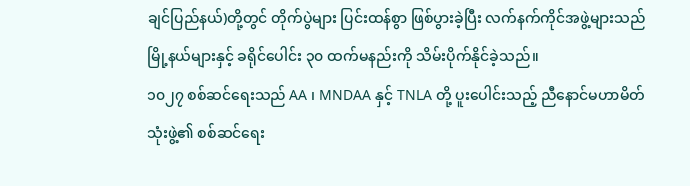ချင်ပြည်နယ်)တို့တွင် တိုက်ပွဲများ ပြင်းထန်စွာ ဖြစ်ပွားခဲ့ပြီး လက်နက်ကိုင်အဖွဲ့များသည် မြို့နယ်များနှင့် ခရိုင်ပေါင်း ၃၀ ထက်မနည်းကို သိမ်းပိုက်နိုင်ခဲ့သည်။
၁၀၂၇ စစ်ဆင်ရေးသည် AA ၊ MNDAA နှင့် TNLA တို့ ပူးပေါင်းသည့် ညီနောင်မဟာမိတ်သုံးဖွဲ့၏ စစ်ဆင်ရေး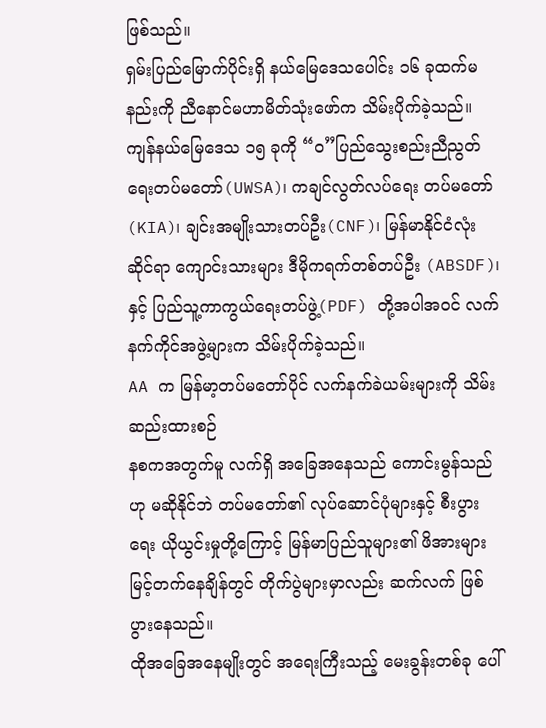ဖြစ်သည်။
ရှမ်းပြည်မြောက်ပိုင်းရှိ နယ်မြေဒေသပေါင်း ၁၆ ခုထက်မနည်းကို ညီနောင်မဟာမိတ်သုံးဖော်က သိမ်းပိုက်ခဲ့သည်။
ကျန်နယ်မြေဒေသ ၁၅ ခုကို “ဝ”ပြည်သွေးစည်းညီညွတ်ရေးတပ်မတော်(UWSA)၊ ကချင်လွတ်လပ်ရေး တပ်မတော်(KIA)၊ ချင်းအမျိုးသားတပ်ဦး(CNF)၊ မြန်မာနိုင်ငံလုံးဆိုင်ရာ ကျောင်းသားများ ဒီမိုကရက်တစ်တပ်ဦး (ABSDF)၊ နှင့် ပြည်သူ့ကာကွယ်ရေးတပ်ဖွဲ့(PDF) တို့အပါအဝင် လက်နက်ကိုင်အဖွဲ့များက သိမ်းပိုက်ခဲ့သည်။
AA က မြန်မာ့တပ်မတော်ပိုင် လက်နက်ခဲယမ်းများကို သိမ်းဆည်းထားစဉ်
နစကအတွက်မူ လက်ရှိ အခြေအနေသည် ကောင်းမွန်သည်ဟု မဆိုနိုင်ဘဲ တပ်မတော်၏ လုပ်ဆောင်ပုံများနှင့် စီးပွားရေး ယိုယွင်းမှုတို့ကြောင့် မြန်မာပြည်သူများ၏ ဖိအားများ မြင့်တက်နေချိန်တွင် တိုက်ပွဲများမှာလည်း ဆက်လက် ဖြစ်ပွားနေသည်။
ထိုအခြေအနေမျိုးတွင် အရေးကြီးသည့် မေးခွန်းတစ်ခု ပေါ်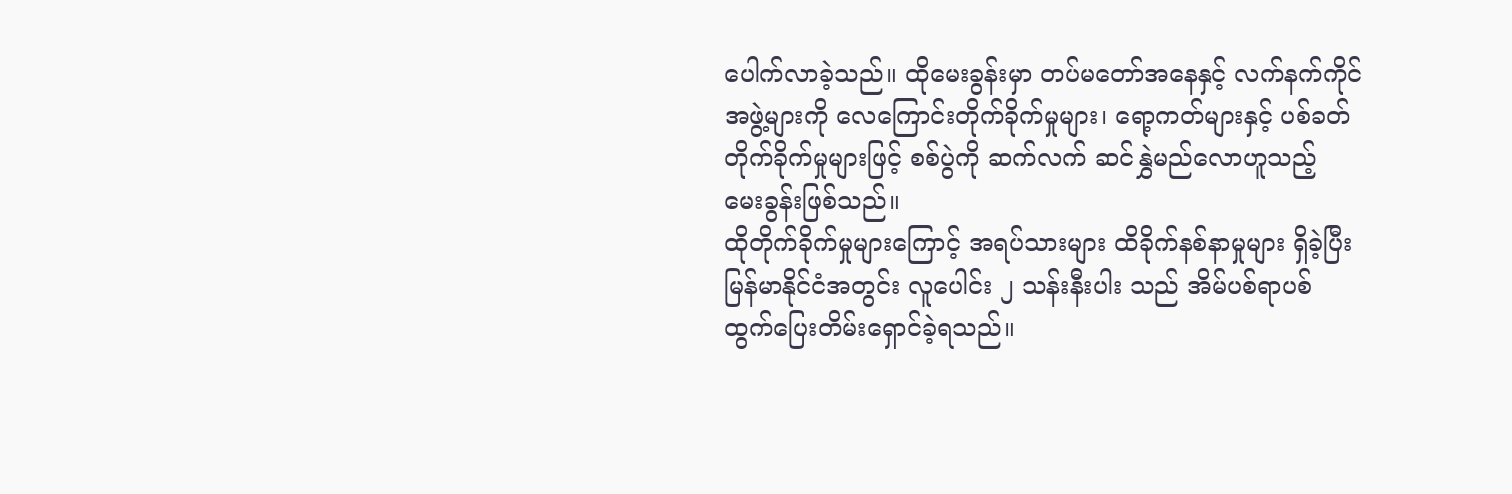ပေါက်လာခဲ့သည်။ ထိုမေးခွန်းမှာ တပ်မတော်အနေနှင့် လက်နက်ကိုင်အဖွဲ့များကို လေကြောင်းတိုက်ခိုက်မှုများ၊ ရော့ကတ်များနှင့် ပစ်ခတ်တိုက်ခိုက်မှုများဖြင့် စစ်ပွဲကို ဆက်လက် ဆင်နွှဲမည်လောဟူသည့် မေးခွန်းဖြစ်သည်။
ထိုတိုက်ခိုက်မှုများကြောင့် အရပ်သားများ ထိခိုက်နစ်နာမှုများ ရှိခဲ့ပြီး မြန်မာနိုင်ငံအတွင်း လူပေါင်း ၂ သန်းနီးပါး သည် အိမ်ပစ်ရာပစ် ထွက်ပြေးတိမ်းရှောင်ခဲ့ရသည်။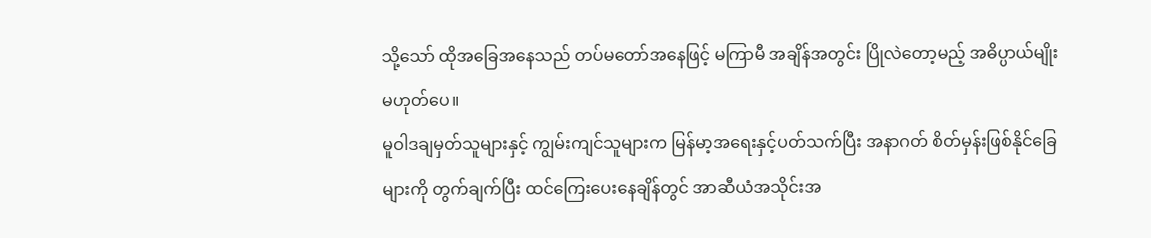သို့သော် ထိုအခြေအနေသည် တပ်မတော်အနေဖြင့် မကြာမီ အချိန်အတွင်း ပြိုလဲတော့မည့် အဓိပ္ပာယ်မျိုး မဟုတ်ပေ။
မူဝါဒချမှတ်သူများနှင့် ကျွမ်းကျင်သူများက မြန်မာ့အရေးနှင့်ပတ်သက်ပြီး အနာဂတ် စိတ်မှန်းဖြစ်နိုင်ခြေများကို တွက်ချက်ပြီး ထင်ကြေးပေးနေချိန်တွင် အာဆီယံအသိုင်းအ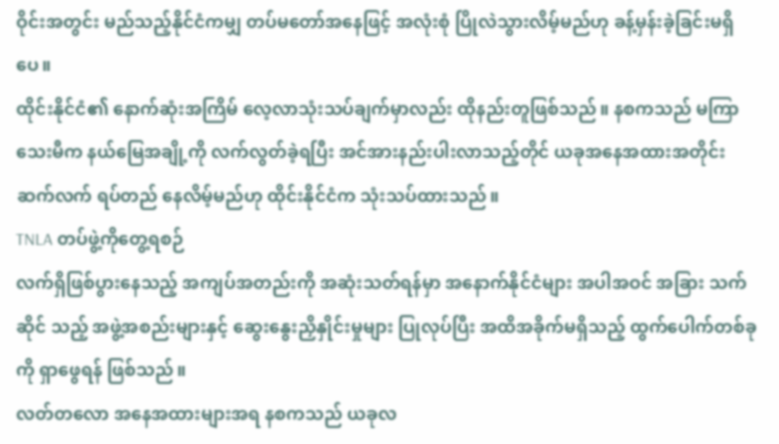ဝိုင်းအတွင်း မည်သည့်နိုင်ငံကမျှ တပ်မတော်အနေဖြင့် အလုံးစုံ ပြိုလဲသွားလိမ့်မည်ဟု ခန့်မှန်းခဲ့ခြင်းမရှိပေ။
ထိုင်းနိုင်ငံ၏ နောက်ဆုံးအကြိမ် လေ့လာသုံးသပ်ချက်မှာလည်း ထိုနည်းတူဖြစ်သည်။ နစကသည် မကြာသေးမီက နယ်မြေအချို့ကို လက်လွတ်ခဲ့ရပြီး အင်အားနည်းပါးလာသည့်တိုင် ယခုအနေအထားအတိုင်း ဆက်လက် ရပ်တည် နေလိမ့်မည်ဟု ထိုင်းနိုင်ငံက သုံးသပ်ထားသည်။
TNLA တပ်ဖွဲ့ကိုတွေ့ရစဉ်
လက်ရှိဖြစ်ပွားနေသည့် အကျပ်အတည်းကို အဆုံးသတ်ရန်မှာ အနောက်နိုင်ငံများ အပါအဝင် အခြား သက်ဆိုင် သည့် အဖွဲ့အစည်းများနှင့် ဆွေးနွေးညှိနှိုင်းမှုများ ပြုလုပ်ပြီး အထိအခိုက်မရှိသည့် ထွက်ပေါက်တစ်ခုကို ရှာဖွေရန် ဖြစ်သည်။
လတ်တလော အနေအထားများအရ နစကသည် ယခုလ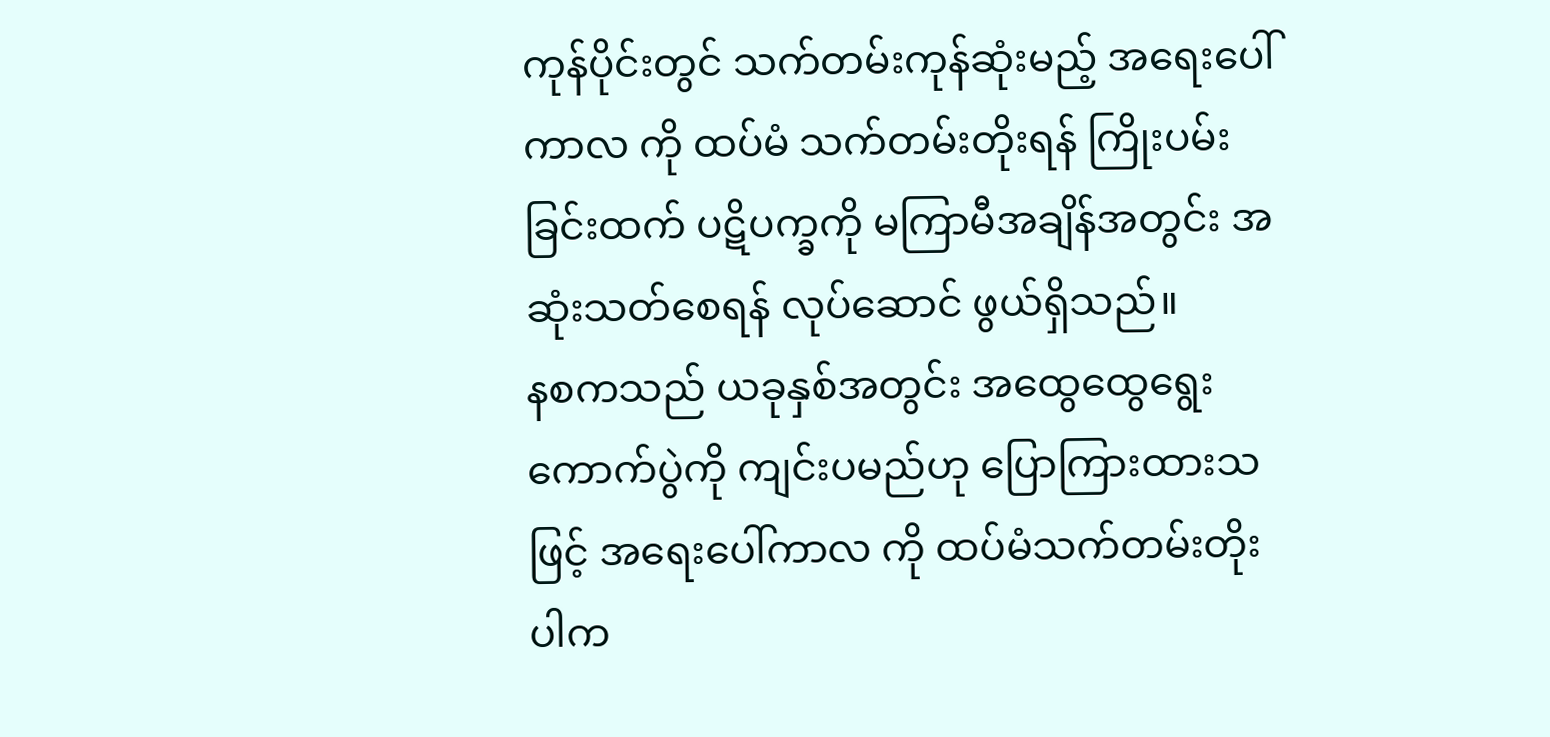ကုန်ပိုင်းတွင် သက်တမ်းကုန်ဆုံးမည့် အရေးပေါ်ကာလ ကို ထပ်မံ သက်တမ်းတိုးရန် ကြိုးပမ်းခြင်းထက် ပဋိပက္ခကို မကြာမီအချိန်အတွင်း အဆုံးသတ်စေရန် လုပ်ဆောင် ဖွယ်ရှိသည်။
နစကသည် ယခုနှစ်အတွင်း အထွေထွေရွေးကောက်ပွဲကို ကျင်းပမည်ဟု ပြောကြားထားသဖြင့် အရေးပေါ်ကာလ ကို ထပ်မံသက်တမ်းတိုးပါက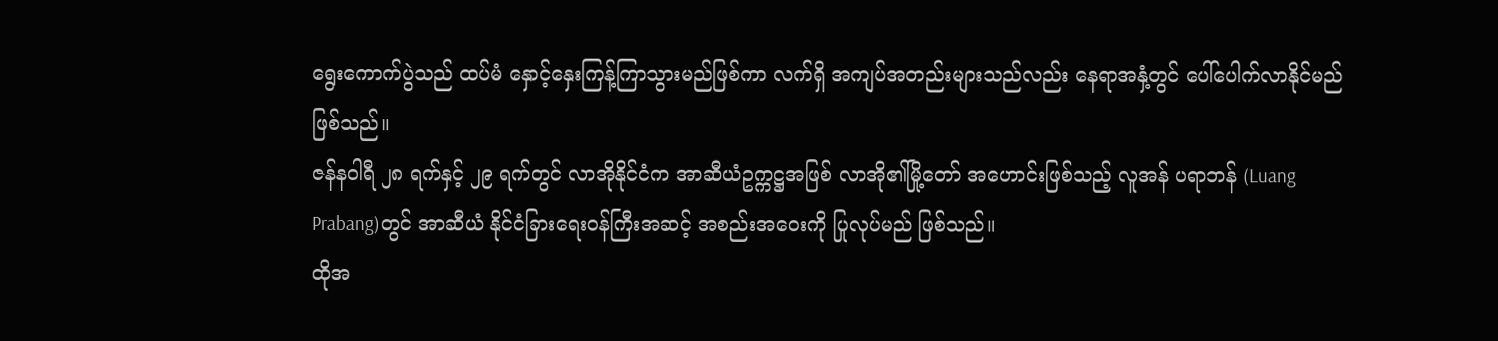ရွေးကောက်ပွဲသည် ထပ်မံ နှောင့်နှေးကြန့်ကြာသွားမည်ဖြစ်ကာ လက်ရှိ အကျပ်အတည်းများသည်လည်း နေရာအနှံ့တွင် ပေါ်ပေါက်လာနိုင်မည်ဖြစ်သည်။
ဇန်နဝါရီ ၂၈ ရက်နှင့် ၂၉ ရက်တွင် လာအိုနိုင်ငံက အာဆီယံဥက္ကဋ္ဌအဖြစ် လာအို၏မြို့တော် အဟောင်းဖြစ်သည့် လူအန် ပရာဘန် (Luang Prabang)တွင် အာဆီယံ နိုင်ငံခြားရေးဝန်ကြီးအဆင့် အစည်းအဝေးကို ပြုလုပ်မည် ဖြစ်သည်။
ထိုအ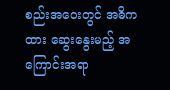စည်းအဝေးတွင် အဓိကထား ဆွေးနွေးမည့် အကြောင်းအရာ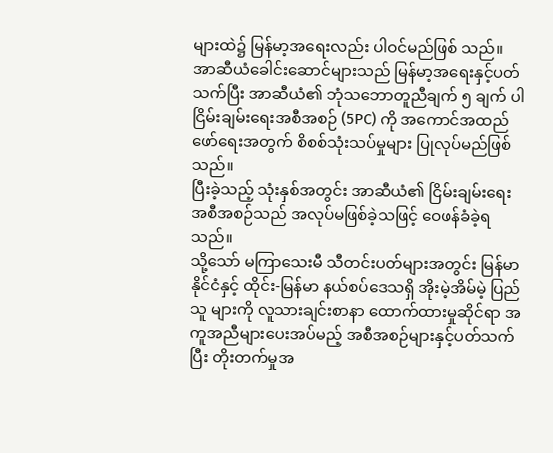များထဲ၌ မြန်မာ့အရေးလည်း ပါဝင်မည်ဖြစ် သည်။ အာဆီယံခေါင်းဆောင်များသည် မြန်မာ့အရေးနှင့်ပတ်သက်ပြီး အာဆီယံ၏ ဘုံသဘောတူညီချက် ၅ ချက် ပါ ငြိမ်းချမ်းရေးအစီအစဉ် (5PC) ကို အကောင်အထည်ဖော်ရေးအတွက် စိစစ်သုံးသပ်မှုများ ပြုလုပ်မည်ဖြစ်သည်။
ပြီးခဲ့သည့် သုံးနှစ်အတွင်း အာဆီယံ၏ ငြိမ်းချမ်းရေးအစီအစဉ်သည် အလုပ်မဖြစ်ခဲ့သဖြင့် ဝေဖန်ခံခဲ့ရသည်။
သို့သော် မကြာသေးမီ သီတင်းပတ်များအတွင်း မြန်မာနိုင်ငံနှင့် ထိုင်း-မြန်မာ နယ်စပ်ဒေသရှိ အိုးမဲ့အိမ်မဲ့ ပြည်သူ များကို လူသားချင်းစာနာ ထောက်ထားမှုဆိုင်ရာ အကူအညီများပေးအပ်မည့် အစီအစဉ်များနှင့်ပတ်သက်ပြီး တိုးတက်မှုအ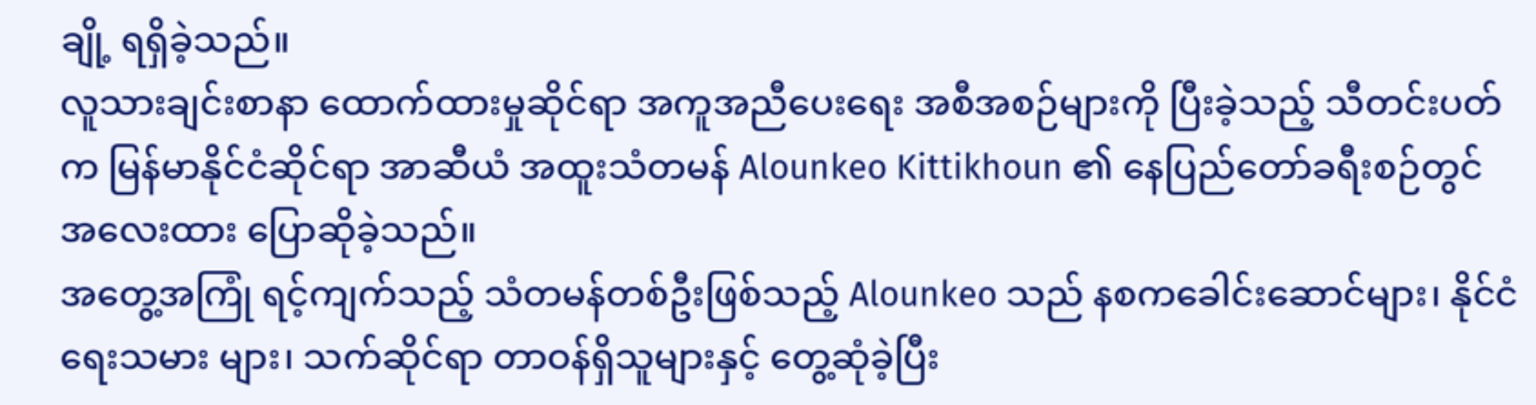ချို့ ရရှိခဲ့သည်။
လူသားချင်းစာနာ ထောက်ထားမှုဆိုင်ရာ အကူအညီပေးရေး အစီအစဉ်များကို ပြီးခဲ့သည့် သီတင်းပတ်က မြန်မာနိုင်ငံဆိုင်ရာ အာဆီယံ အထူးသံတမန် Alounkeo Kittikhoun ၏ နေပြည်တော်ခရီးစဉ်တွင် အလေးထား ပြောဆိုခဲ့သည်။
အတွေ့အကြုံ ရင့်ကျက်သည့် သံတမန်တစ်ဦးဖြစ်သည့် Alounkeo သည် နစကခေါင်းဆောင်များ၊ နိုင်ငံရေးသမား များ၊ သက်ဆိုင်ရာ တာဝန်ရှိသူများနှင့် တွေ့ဆုံခဲ့ပြီး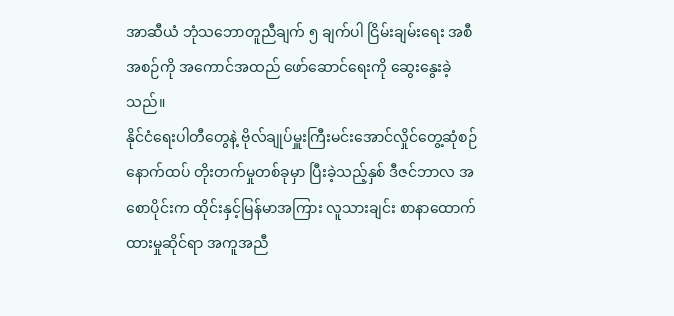အာဆီယံ ဘုံသဘောတူညီချက် ၅ ချက်ပါ ငြိမ်းချမ်းရေး အစီအစဉ်ကို အကောင်အထည် ဖော်ဆောင်ရေးကို ဆွေးနွေးခဲ့သည်။
နိုင်ငံရေးပါတီတွေနဲ့ ဗိုလ်ချုပ်မှူးကြီးမင်းအောင်လှိုင်တွေ့ဆုံစဉ်
နောက်ထပ် တိုးတက်မှုတစ်ခုမှာ ပြီးခဲ့သည့်နှစ် ဒီဇင်ဘာလ အစောပိုင်းက ထိုင်းနှင့်မြန်မာအကြား လူသားချင်း စာနာထောက်ထားမှုဆိုင်ရာ အကူအညီ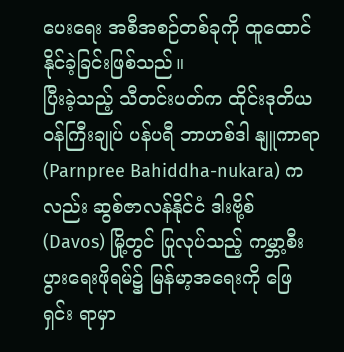ပေးရေး အစီအစဉ်တစ်ခုကို ထူထောင်နိုင်ခဲ့ခြင်းဖြစ်သည်။
ပြီးခဲ့သည့် သီတင်းပတ်က ထိုင်းဒုတိယဝန်ကြီးချုပ် ပန်ပရီ ဘာဟစ်ဒါ နျူကာရာ (Parnpree Bahiddha-nukara) ကလည်း ဆွစ်ဇာလန်နိုင်ငံ ဒါးဗို့စ် (Davos) မြို့တွင် ပြုလုပ်သည့် ကမ္ဘာ့စီးပွားရေးဖိုရမ်၌ မြန်မာ့အရေးကို ဖြေရှင်း ရာမှာ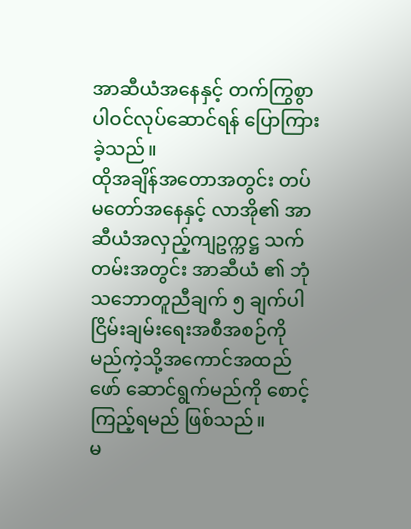အာဆီယံအနေနှင့် တက်ကြွစွာ ပါဝင်လုပ်ဆောင်ရန် ပြောကြားခဲ့သည်။
ထိုအချိန်အတောအတွင်း တပ်မတော်အနေနှင့် လာအို၏ အာဆီယံအလှည့်ကျဥက္ကဋ္ဌ သက်တမ်းအတွင်း အာဆီယံ ၏ ဘုံသဘောတူညီချက် ၅ ချက်ပါ ငြိမ်းချမ်းရေးအစီအစဉ်ကို မည်ကဲ့သို့အကောင်အထည်ဖော် ဆောင်ရွက်မည်ကို စောင့်ကြည့်ရမည် ဖြစ်သည်။
မ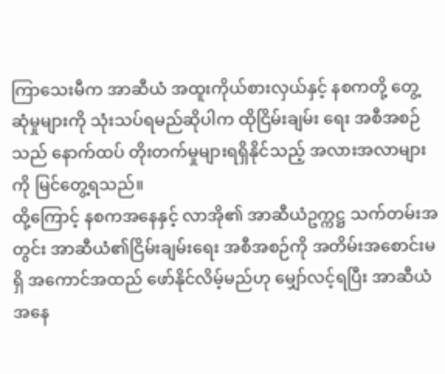ကြာသေးမီက အာဆီယံ အထူးကိုယ်စားလှယ်နှင့် နစကတို့ တွေ့ဆုံမှုများကို သုံးသပ်ရမည်ဆိုပါက ထိုငြိမ်းချမ်း ရေး အစီအစဉ်သည် နောက်ထပ် တိုးတက်မှုများရရှိနိုင်သည့် အလားအလာများကို မြင်တွေ့ရသည်။
ထို့ကြောင့် နစကအနေနှင့် လာအို၏ အာဆီယံဥက္ကဋ္ဌ သက်တမ်းအတွင်း အာဆီယံ၏ငြိမ်းချမ်းရေး အစီအစဉ်ကို အတိမ်းအစောင်းမရှိ အကောင်အထည် ဖော်နိုင်လိမ့်မည်ဟု မျှော်လင့်ရပြီး အာဆီယံအနေ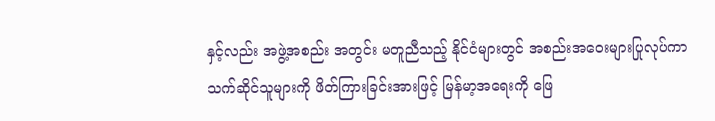နှင့်လည်း အဖွဲ့အစည်း အတွင်း မတူညီသည့် နိုင်ငံများတွင် အစည်းအဝေးများပြုလုပ်ကာ သက်ဆိုင်သူများကို ဖိတ်ကြားခြင်းအားဖြင့် မြန်မာ့အရေးကို ဖြေ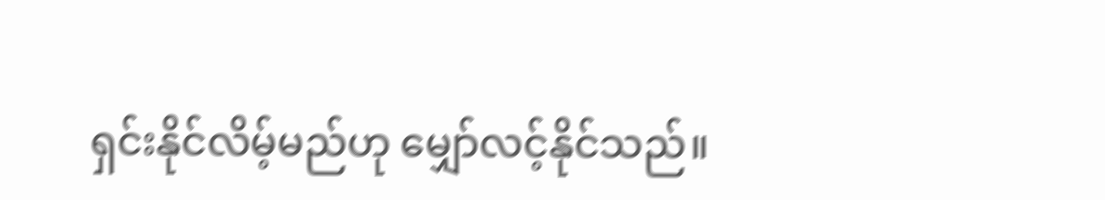ရှင်းနိုင်လိမ့်မည်ဟု မျှော်လင့်နိုင်သည်။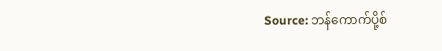Source: ဘန်ကောက်ပို့စ်